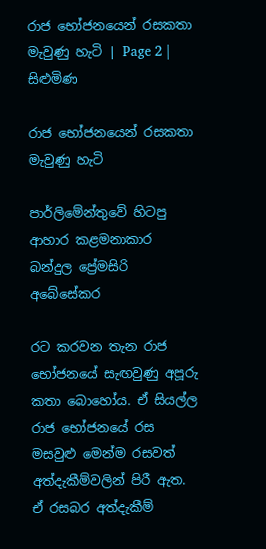රාජ භෝජනයෙන් රසකතා මැවුණු හැටි | Page 2 | සිළුමිණ

රාජ භෝජනයෙන් රසකතා මැවුණු හැටි

පාර්ලිමේන්තුවේ හිටපු ආහාර කළමනාකාර බන්දුල ප්‍රේමසිරි අබේසේකර

රට කරවන තැන රාජ භෝජනයේ සැඟවුණු අපූරු කතා බොහෝය. ඒ සියල්ල රාජ භෝජනයේ රස මසවුළු මෙන්ම රසවත් අත්දැකීම්වලින් පිරී ඇත. ඒ රසබර අත්දැකීම්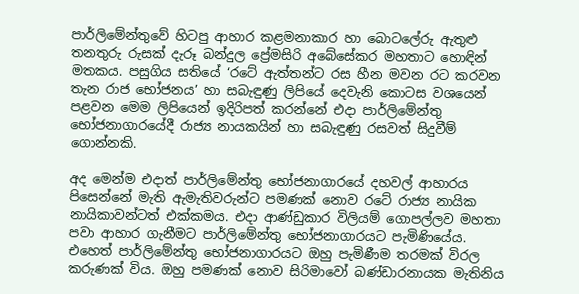පාර්ලිමේන්තුවේ හිටපු ආහාර කළමනාකාර හා බොටලේරු ඇතුළු තනතුරු රුසක් දැරූ බන්දුල ප්‍රේමසිරි අබේසේකර මහතාට හොඳින් මතකය. පසුගිය සතියේ ‘රටේ ඇත්තන්ට රස හීන මවන රට කරවන තැන රාජ භෝජනය’ හා සබැඳුණු ලිපියේ දෙවැනි කොටස වශයෙන් පළවන මෙම ලිපියෙන් ඉදිරිපත් කරන්නේ එදා පාර්ලිමේන්තු භෝජනාගාරයේදී රාජ්‍ය නායකයින් හා සබැඳුණු රසවත් සිදුවීම් ගොන්නකි.

අද මෙන්ම එදාත් පාර්ලිමේන්තු භෝජනාගාරයේ දහවල් ආහාරය පිසෙන්නේ මැති ඇමැතිවරුන්ට පමණක් නොව රටේ රාජ්‍ය නායික නායිකාවන්ටත් එක්කමය. එදා ආණ්ඩුකාර විලියම් ගොපල්ලව මහතා පවා ආහාර ගැනීමට පාර්ලිමේන්තු භෝජනාගාරයට පැමිණියේය. එහෙත් පාර්ලිමේන්තු භෝජනාගාරයට ඔහු පැමිණීම තරමක් විරල කරුණක් විය. ඔහු පමණක් නොව සිරිමාවෝ බණ්ඩාරනායක මැතිනිය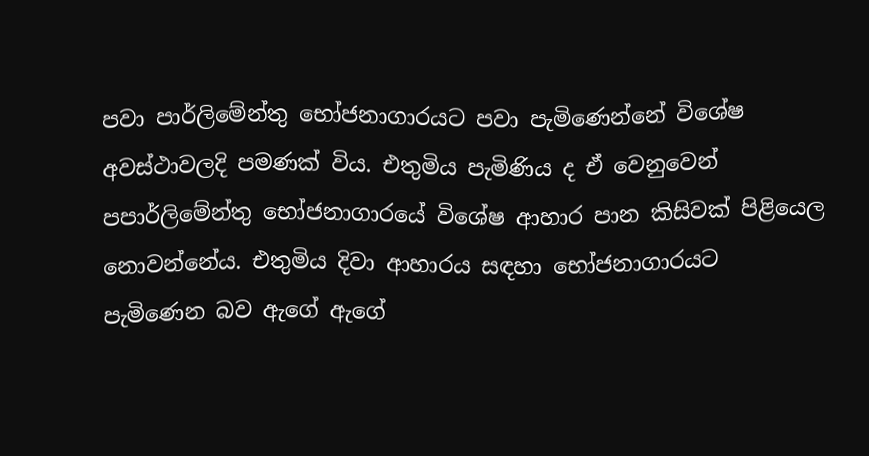පවා පාර්ලිමේන්තු භෝජනාගාරයට පවා පැමිණෙන්නේ විශේෂ අවස්ථාවලදි පමණක් විය. එතුමිය පැමිණිය ද ඒ වෙනුවෙන් පපාර්ලිමේන්තු භෝජනාගාරයේ විශේෂ ආහාර පාන කිසිවක් පිළියෙල නොවන්නේය. එතුමිය දිවා ආහාරය සඳහා භෝජනාගාරයට පැමිණෙන බව ඇගේ ඇගේ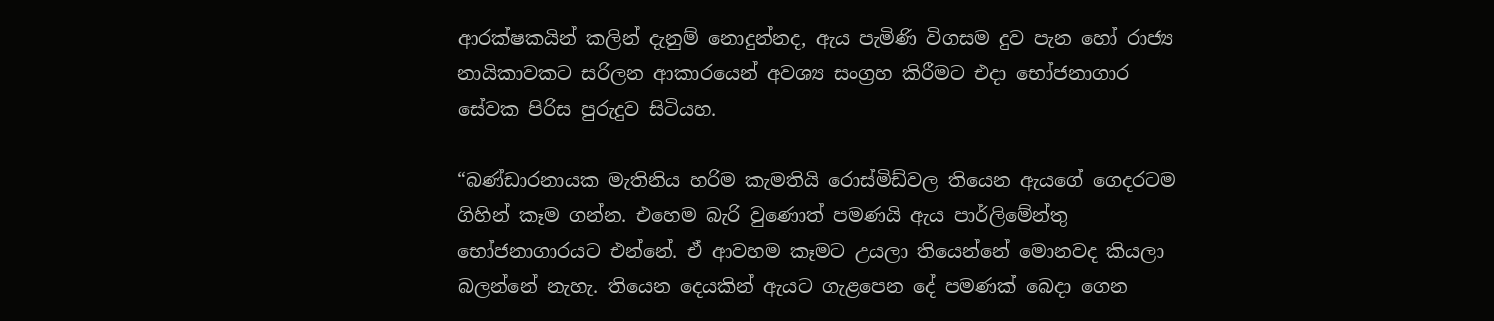ආරක්ෂකයින් කලින් දැනුම් නොදුන්නද, ඇය පැමිණි විගසම දුව පැන හෝ රාජ්‍ය නායිකාවකට සරිලන ආකාරයෙන් අවශ්‍ය සංග්‍රහ කිරීමට එදා භෝජනාගාර සේවක පිරිස පුරුදුව සිටියහ.

“බණ්ඩාරනායක මැතිනිය හරිම කැමතියි රොස්මිඩ්වල තියෙන ඇයගේ ගෙදරටම ගිහින් කෑම ගන්න. එහෙම බැරි වුණොත් පමණයි ඇය පාර්ලිමේන්තු භෝජනාගාරයට එන්නේ. ඒ ආවහම කෑමට උයලා තියෙන්නේ මොනවද කියලා බලන්නේ නැහැ. තියෙන දෙයකින් ඇයට ගැළපෙන දේ පමණක් බෙදා ගෙන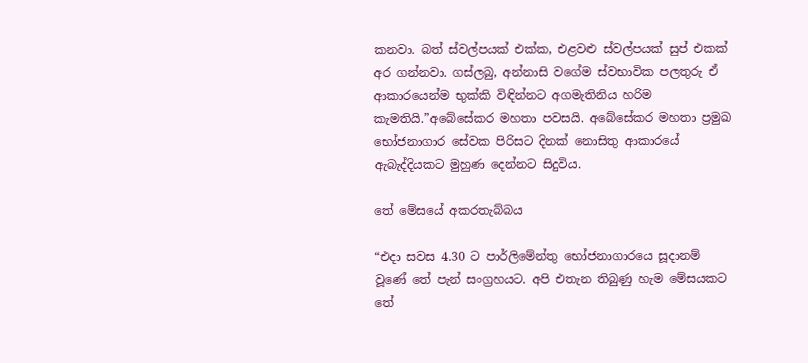කනවා. බත් ස්වල්පයක් එක්ක, එළවළු ස්වල්පයක් සුප් එකක් අර ගන්නවා. ගස්ලබු, අන්නාසි වගේම ස්වභාවික පලතුරු ඒ ආකාරයෙන්ම භුක්කි විඳින්නට අගමැතිනිය හරිම කැමතියි.”අබේසේකර මහතා පවසයි. අබේසේකර මහතා ප්‍රමුඛ භෝජනාගාර සේවක පිරිසට දිනක් නොසිතු ආකාරයේ ඇබැද්දියකට මුහුණ දෙන්නට සිදුවිය.

තේ මේසයේ අකරතැබ්බය

“එදා සවස 4.30 ට පාර්ලිමේන්තු භෝජනාගාරයෙ සූදානම් වූණේ තේ පැන් සංග්‍රහයට. අපි එතැන තිබුණු හැම මේසයකට තේ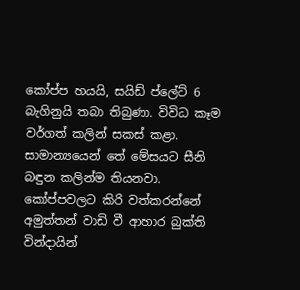කෝප්ප හයයි, සයිඩ් ප්ලේට් 6 බැගිනුයි තබා තිබුණා. විවිධ කෑම වර්ගත් කලින් සකස් කළා. සාමාන්‍යයෙන් තේ මේසයට සීනි බඳුන කලින්ම තියනවා. කෝප්පවලට කිරි වත්කරන්නේ අමුත්තන් වාඩි වී ආහාර බුක්ති වින්දායින්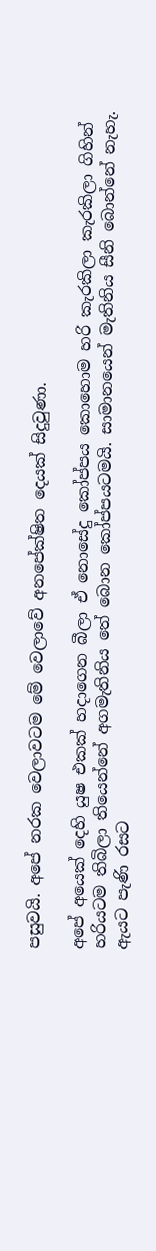පසුවයි. අපේ නරක වෙලාවටම මේ වෙලාවේ අනපේක්ෂිත දෙයක් සිදුවුණා.

අපේ අයෙක් දෙහි යුෂ එකක් හදාගෙන බීලා ඒ නොසේදු කෝප්පය කොහොම හරි කැරකිලා කැරකිලා ගිහින් හරියටම තිබිලා තියෙන්නේ අගමැතිනිය තේ බොන කෝප්පයටමයි. සාමානයෙන් මැතිනිය සීනි බොන්නේ නැහැ. ඇයට පැණි රසට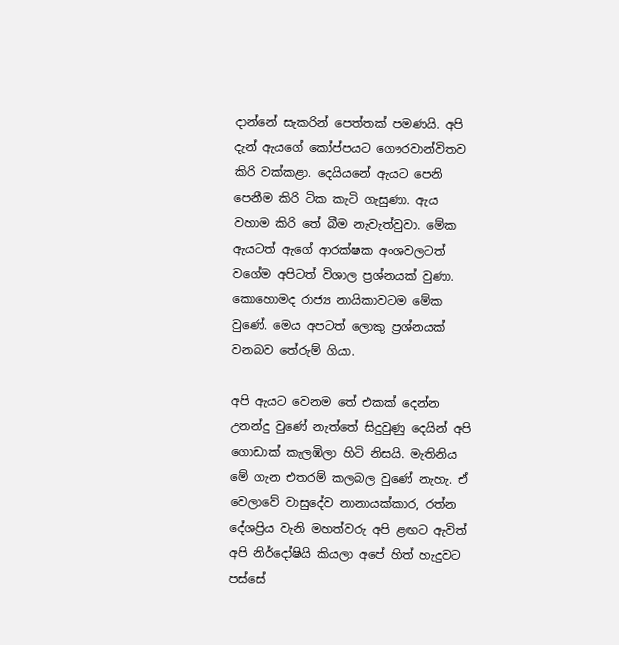දාන්නේ සැකරින් පෙත්තක් පමණයි. අපි දැන් ඇයගේ කෝප්පයට ගෞරවාන්විතව කිරි වක්කළා. දෙයියනේ ඇයට පෙනි පෙනීම කිරි ටික කැටි ගැසුණා. ඇය වහාම කිරි තේ බීම නැවැත්වුවා. මේක ඇයටත් ඇගේ ආරක්ෂක අංශවලටත් වගේම අපිටත් විශාල ප්‍රශ්නයක් වුණා. කොහොමද රාජ්‍ය නායිකාවටම මේක වුණේ. මෙය අපටත් ලොකු ප්‍රශ්නයක් වනබව තේරුම් ගියා.

අපි ඇයට වෙනම තේ එකක් දෙන්න උනන්දු වුණේ නැත්තේ සිදුවුණු දෙයින් අපි ගොඩාක් කැලඹිලා හිටි නිසයි. මැතිනිය මේ ගැන එතරම් කලබල වුණේ නැහැ. ඒ වෙලාවේ වාසුදේව නානායක්කාර, රත්න දේශප්‍රිය වැනි මහත්වරු අපි ළඟට ඇවිත් අපි නිර්දෝෂියි කියලා අපේ හිත් හැදුවට පස්සේ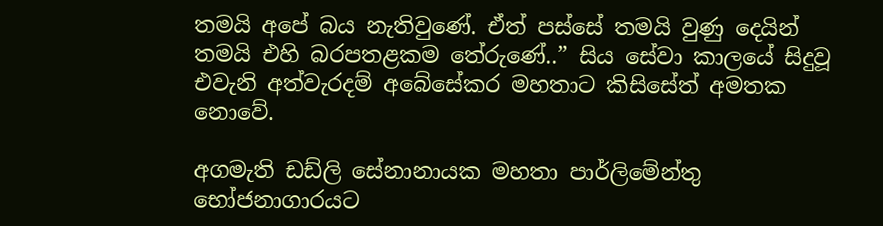තමයි අපේ බය නැතිවුණේ. ඒත් පස්සේ තමයි වුණු දෙයින් තමයි එහි බරපතළකම තේරුණේ..” සිය සේවා කාලයේ සිදුවූ එවැනි අත්වැරදම් අබේසේකර මහතාට කිසිසේත් අමතක නොවේ.

අගමැති ඩඩ්ලි සේනානායක මහතා පාර්ලිමේන්තු භෝජනාගාරයට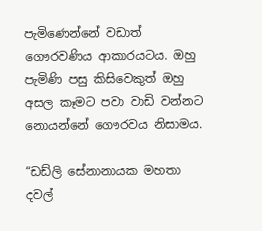පැමිණෙන්නේ වඩාත් ගෞරවණිය ආකාරයටය. ඔහු පැමිණි පසු කිසිවෙකුත් ඔහු අසල කෑමට පවා වාඩි වන්නට නොයන්නේ ගෞරවය නිසාමය.

“ඩඩ්ලි සේනානායක මහතා දවල්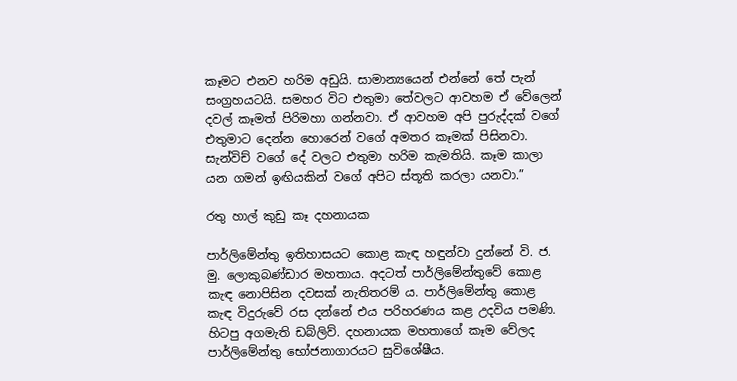කෑමට එනව හරිම අඩුයි. සාමාන්‍යයෙන් එන්නේ තේ පැන් සංග්‍රහයටයි. සමහර විට එතුමා තේවලට ආවහම ඒ වේලෙන් දවල් කෑමත් පිරිමහා ගන්නවා. ඒ ආවහම අපි පුරුද්දක් වගේ එතුමාට දෙන්න හොරෙන් වගේ අමතර කෑමක් පිසිනවා. සැන්විච් වගේ දේ වලට එතුමා හරිම කැමතියි. කෑම කාලා යන ගමන් ඉඟියකින් වගේ අපිට ස්තූති කරලා යනවා.”

රතු හාල් කුඩු කෑ දහනායක

පාර්ලිමේන්තු ඉතිහාසයට කොළ කැඳ හඳුන්වා දුන්නේ වි. ජ. මු. ලොකුබණ්ඩාර මහතාය. අදටත් පාර්ලිමේන්තුවේ කොළ කැඳ නොපිසින දවසක් නැතිතරම් ය. පාර්ලිමේන්තු කොළ කැඳ විදුරුවේ රස දන්නේ එය පරිහරණය කළ උදවිය පමණි. හිටපු අගමැති ඩබ්ලිව්. දහනායක මහතාගේ කෑම වේලද පාර්ලිමේන්තු භෝජනාගාරයට සුවිශේෂීය.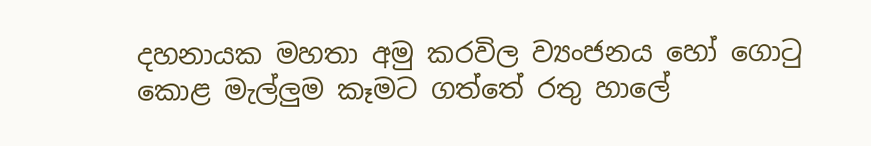දහනායක මහතා අමු කරවිල ව්‍යංජනය හෝ ගොටු කොළ මැල්ලුම කෑමට ගත්තේ රතු හාලේ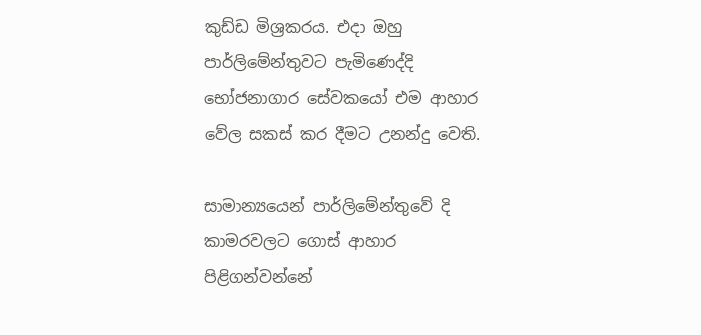කුඩ්ඩ මිශ්‍රකරය. එදා ඔහු පාර්ලිමේන්තුවට පැමිණෙද්දි භෝජනාගාර සේවකයෝ එම ආහාර වේල සකස් කර දීමට උනන්දු වෙති.

සාමාන්‍යයෙන් පාර්ලිමේන්තුවේ දි කාමරවලට ගොස් ආහාර පිළිගන්වන්නේ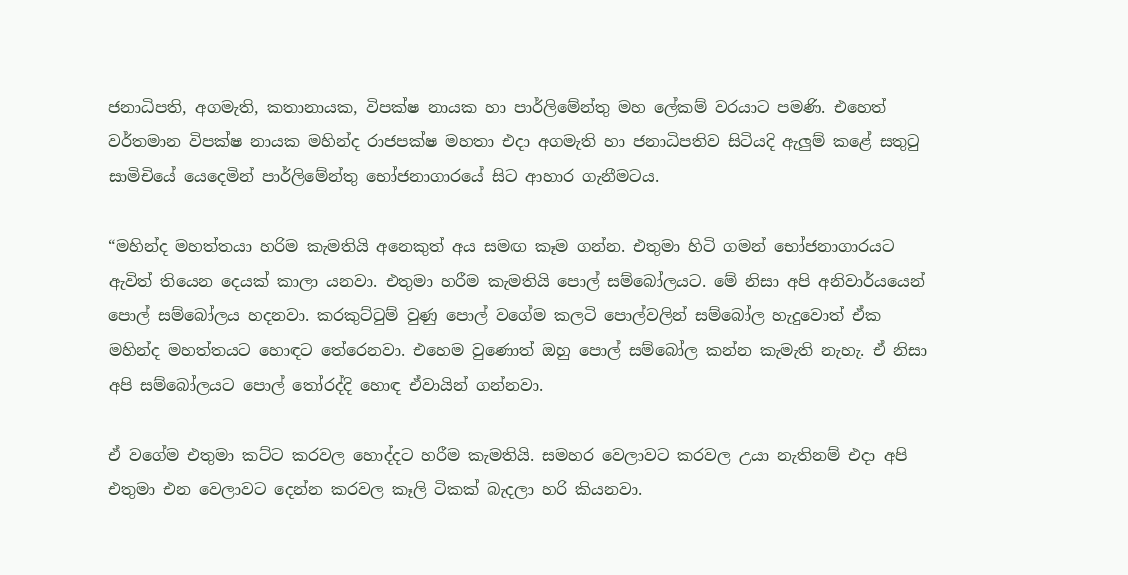ජනාධිපති, අගමැති, කතානායක, විපක්ෂ නායක හා පාර්ලිමේන්තු මහ ලේකම් වරයාට පමණි. එහෙත් වර්තමාන විපක්ෂ නායක මහින්ද රාජපක්ෂ මහතා එදා අගමැති හා ජනාධිපතිව සිටියදි ඇලුම් කළේ සතුටු සාමිචියේ යෙදෙමින් පාර්ලිමේන්තු භෝජනාගාරයේ සිට ආහාර ගැනීමටය.

“මහින්ද මහත්තයා හරිම කැමතියි අනෙකුත් අය සමඟ කෑම ගන්න. එතුමා හිටි ගමන් භෝජනාගාරයට ඇවිත් තියෙන දෙයක් කාලා යනවා. එතුමා හරීම කැමතියි පොල් සම්බෝලයට. මේ නිසා අපි අනිවාර්යයෙන් පොල් සම්බෝලය හදනවා. කරකුට්ටුම් වුණු පොල් වගේම කලටි පොල්වලින් සම්බෝල හැදුවොත් ඒක මහින්ද මහත්තයට හොඳට තේරෙනවා. එහෙම වුණොත් ඔහු පොල් සම්බෝල කන්න කැමැති නැහැ. ඒ නිසා අපි සම්බෝලයට පොල් තෝරද්දි හොඳ ඒවායින් ගන්නවා.

ඒ වගේම එතුමා කට්ට කරවල හොද්දට හරීම කැමතියි. සමහර වෙලාවට කරවල උයා නැතිනම් එදා අපි එතුමා එන වෙලාවට දෙන්න කරවල කෑලි ටිකක් බැදලා හරි කියනවා.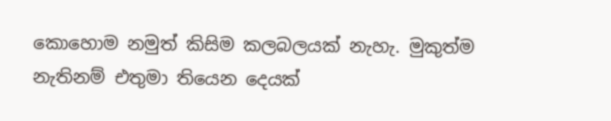කොහොම නමුත් කිසිම කලබලයක් නැහැ. මුකුත්ම නැතිනම් එතුමා තියෙන දෙයක්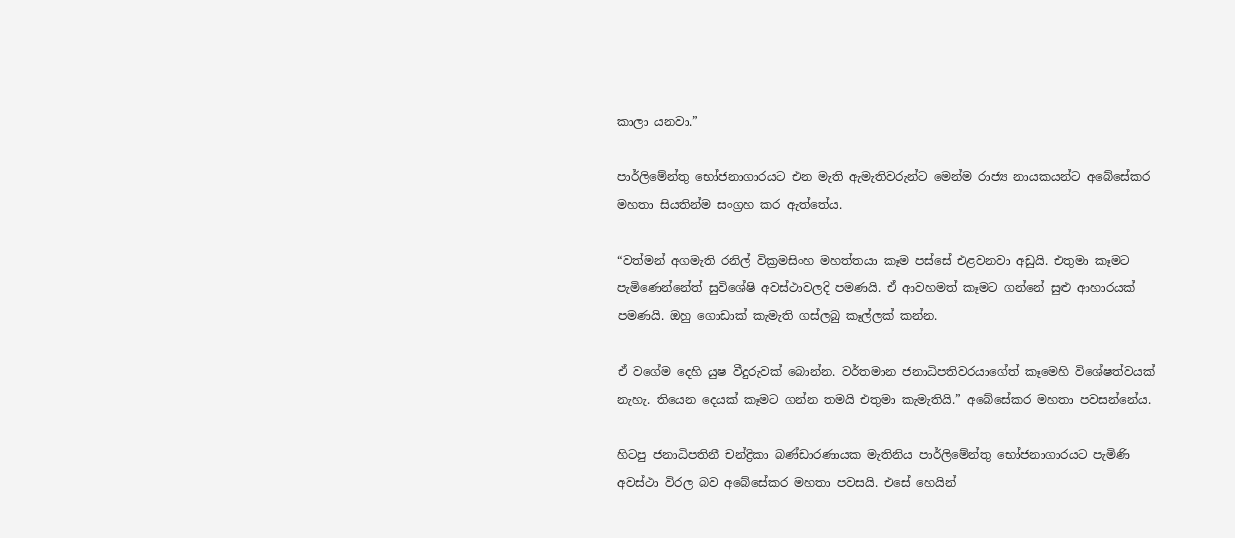කාලා යනවා.”

පාර්ලිමේන්තු ‍භෝජනාගාරයට එන මැති ඇමැතිවරුන්ට මෙන්ම රාජ්‍ය නායකයන්ට අබේසේකර මහතා සියතින්ම සංග්‍රහ කර ඇත්තේය.

“වත්මන් අගමැති රනිල් වික්‍රමසිංහ මහත්තයා කෑම පස්සේ එළවනවා අඩුයි. එතුමා කෑමට පැමිණෙන්නේත් සුවිශේෂි අවස්ථාවලදි පමණයි. ඒ ආවහමත් කෑමට ගන්නේ සුළු ආහාරයක් පමණයි. ඔහු ගොඩාක් කැමැති ගස්ලබු කෑල්ලක් කන්න.

ඒ වගේම දෙහි යුෂ වීදුරුවක් බොන්න. වර්තමාන ජනාධිපතිවරයාගේත් කෑමෙහි විශේෂත්වයක් නැහැ. තියෙන දෙයක් කෑමට ගන්න තමයි එතුමා කැමැතියි.” අබේසේකර මහතා පවසන්නේය.

හිටපු ජනාධිපතිනී චන්ද්‍රිකා බණ්ඩාරණායක මැතිනිය පාර්ලිමේන්තු භෝජනාගාරයට පැමිණි අවස්ථා විරල බව අබේසේකර මහතා පවසයි. එසේ හෙයින්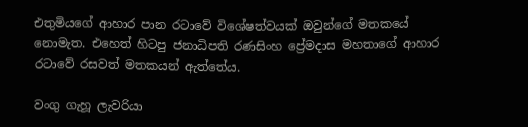එතුමියගේ ආහාර පාන රටාවේ විශේෂත්වයක් ඔවුන්ගේ මතකයේ නොමැත. එහෙත් හිටපු ජනාධිපති රණසිංහ ප්‍රේමදාස මහතාගේ ආහාර රටාවේ රසවත් මතකයන් ඇත්තේය.

වංගු ගැහූ ලැවරියා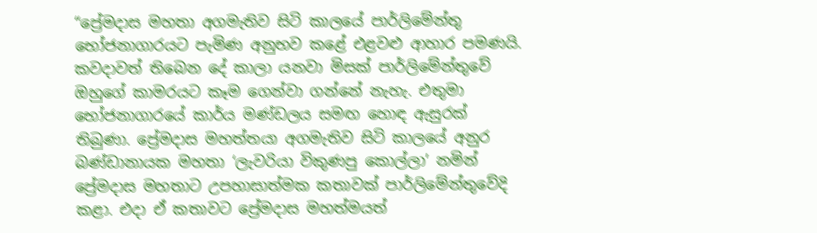“ප්‍රේමදාස මහතා අගමැතිව සිටි කාලයේ පාර්ලිමේන්තු භෝජනාගාරයට පැමිණ අනුභව කළේ එළවළු ආහාර පමණයි. කවදාවත් තිබෙන දේ කාලා යනවා මිසක් පාර්ලිමේන්තුවේ ඔහුගේ කාමරයට කෑම ගෙන්වා ගන්නේ නැහැ. එතුමා භෝජනාගාරයේ කාර්ය මණ්ඩලය සමඟ හොඳ ඇසුරක් තිබුණා. ප්‍රේමදාස මහත්තයා අගමැතිව සිටි කාලයේ අනුර බණ්ඩානායක මහතා ‘ලැවරියා විකුණපු කොල්ලා’ නමින් ප්‍රේමදාස මහතාට උපහාසාත්මක කතාවක් පාර්ලිමේන්තුවේදි කළා. එදා ඒ කතාවට ප්‍රේමදාස මහත්මයත්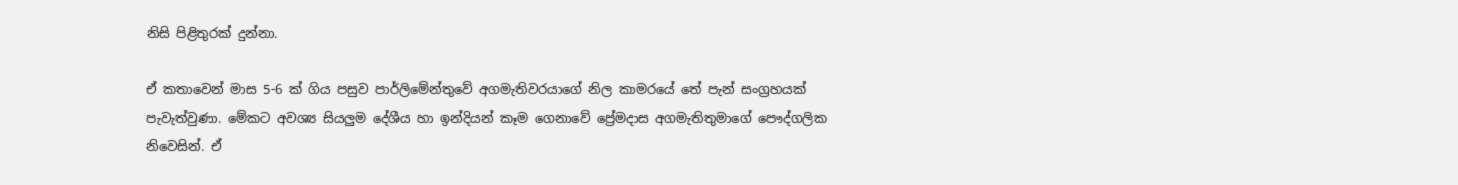නිසි පිළිතුරක් දුන්නා.

ඒ කතාවෙන් මාස 5-6 ක් ගිය පසුව පාර්ලිමේන්තුවේ අගමැතිවරයාගේ නිල කාමරයේ තේ පැන් සංග්‍රහයක් පැවැත්වුණා. මේකට අවශ්‍ය සියලුම දේශීය හා ඉන්දියන් කෑම ගෙනාවේ ප්‍රේමදාස අගමැතිතුමාගේ පෞද්ගලික නිවෙසින්. ඒ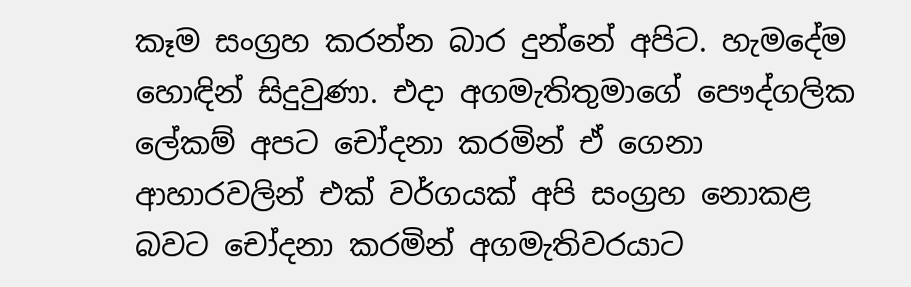කෑම සංග්‍රහ කරන්න බාර දුන්නේ අපිට. හැමදේම හොඳින් සිදුවුණා. එදා අගමැතිතුමාගේ පෞද්ගලික ලේකම් අපට චෝදනා කරමින් ඒ ගෙනා ආහාරවලින් එක් වර්ගයක් අපි සංග්‍රහ නොකළ බවට චෝදනා කරමින් අගමැතිවරයාට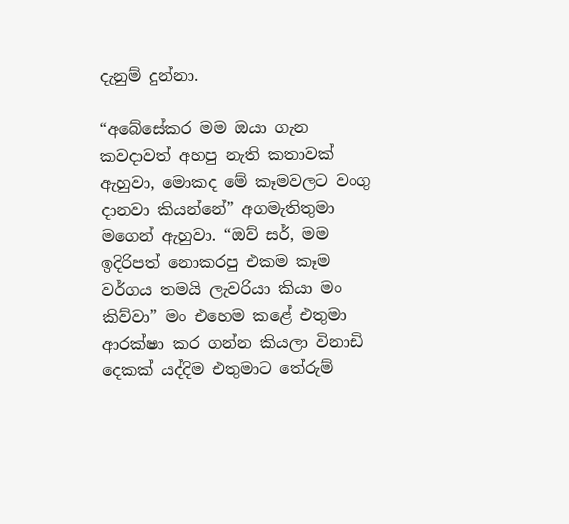දැනුම් දුන්නා.

“අබේසේකර මම ඔයා ගැන කවදාවත් අහපු නැති කතාවක් ඇහුවා, මොකද මේ කෑමවලට වංගු දානවා කියන්නේ” අගමැතිතුමා මගෙන් ඇහුවා. “ඔව් සර්, මම ඉදිරිපත් නොකරපු එකම කෑම වර්ගය තමයි ලැවරියා කියා මං කිව්වා” මං එහෙම කළේ එතුමා ආරක්ෂා කර ගන්න කියලා විනාඩි දෙකක් යද්දිම එතුමාට තේරුම්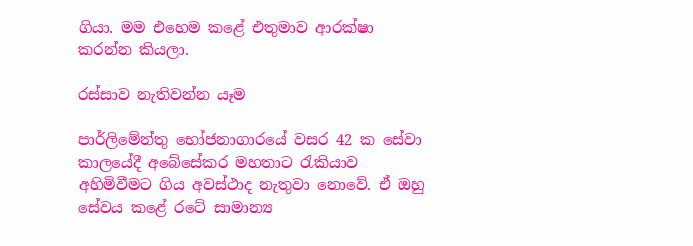ගියා. මම එහෙම කළේ එතුමාව ආරක්ෂා කරන්න කියලා.

රස්සාව නැතිවන්න යෑම

පාර්ලිමේන්තු භෝජනාගාරයේ වසර 42 ක සේවා කාලයේදී අබේසේකර මහතාට රැකියාව අහිමිවීමට ගිය අවස්ථාද නැතුවා නොවේ. ඒ ඔහු සේවය කළේ රටේ සාමාන්‍ය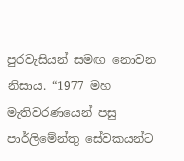පුරවැසියන් සමඟ නොවන නිසාය. “1977 මහ මැතිවරණයෙන් පසු පාර්ලිමේන්තු සේවකයන්ට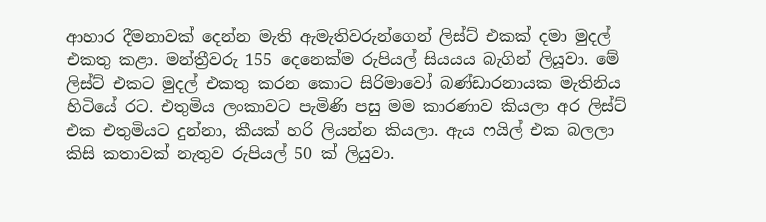ආහාර දීමනාවක් දෙන්න මැති ඇමැතිවරුන්ගෙන් ලිස්ට් එකක් දමා මුදල් එකතු කළා. මන්ත්‍රීවරු 155 දෙනෙක්ම රුපියල් සියයය බැගින් ලියූවා. මේ ලිස්ට් එකට මුදල් එකතු කරන කොට සිරිමාවෝ බණ්ඩාරනායක මැතිනිය හිටියේ රට. එතුමිය ලංකාවට පැමිණි පසු මම කාරණාව කියලා අර ලිස්ට් එක එතුමියට දුන්නා, කීයක් හරි ලියන්න කියලා. ඇය ෆයිල් එක බලලා කිසි කතාවක් නැතුව රුපියල් 50 ක් ලියුවා.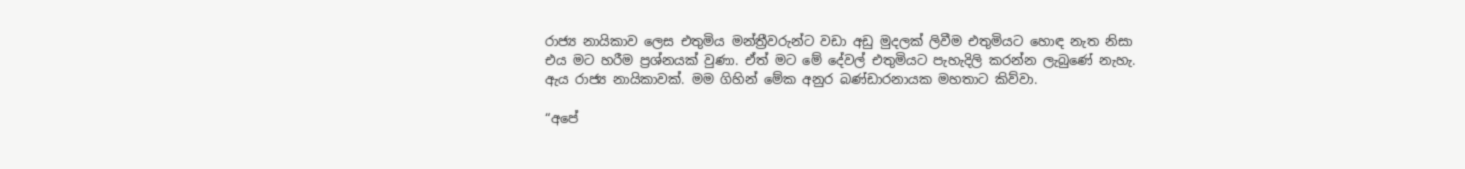රාජ්‍ය නායිකාව ලෙස එතුමිය මන්ත්‍රීවරුන්ට වඩා අඩු මුදලක් ලිවීම එතුමියට හොඳ නැත නිසා එය මට හරීම ප්‍රශ්නයක් වුණා. ඒත් මට මේ දේවල් එතුමියට පැහැදිලි කරන්න ලැබුණේ නැහැ. ඇය රාජ්‍ය නායිකාවක්. මම ගිහින් මේක අනුර බණ්ඩාරනායක මහතාට කිව්වා.

“අපේ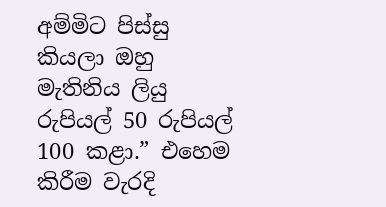අම්මිට පිස්සු කියලා ඔහු මැතිනිය ලියු රුපියල් 50 රුපියල් 100 කළා.” එහෙම කිරීම වැරදි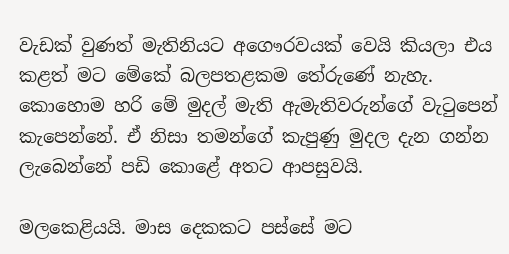වැඩක් වුණත් මැතිනියට අගෞරවයක් වෙයි කියලා එය කළත් මට මේකේ බලපතළකම තේරුණේ නැහැ. කොහොම හරි මේ මුදල් මැති ඇමැතිවරුන්ගේ වැටුපෙන් කැපෙන්නේ. ඒ නිසා තමන්ගේ කැපුණු මුදල දැන ගන්න ලැබෙන්නේ පඩි කොළේ අතට ආපසුවයි.

මලකෙළියයි. මාස දෙකකට පස්සේ මට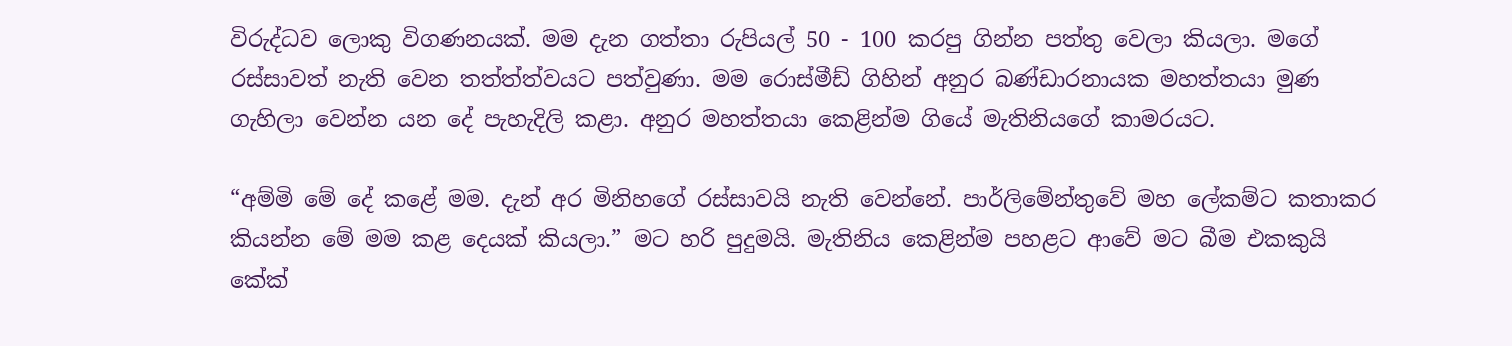විරුද්ධව ලොකු විගණනයක්. මම දැන ගත්තා රුපියල් 50 - 100 කරපු ගින්න පත්තු වෙලා කියලා. මගේ රස්සාවත් නැති වෙන තත්ත්ත්වයට පත්වුණා. මම රොස්මීඩ් ගිහින් අනුර බණ්ඩාරනායක මහත්තයා මුණ ගැහිලා වෙන්න යන දේ පැහැදිලි කළා. අනුර මහත්තයා කෙළින්ම ගියේ මැතිනියගේ කාමරයට.

“අම්මි මේ දේ කළේ මම. දැන් අර මිනිහගේ රස්සාවයි නැති වෙන්නේ. පාර්ලිමේන්තුවේ මහ ලේකම්ට කතාකර කියන්න මේ මම කළ දෙයක් කියලා.” මට හරි පුදුමයි. මැතිනිය කෙළින්ම පහළට ආවේ මට බීම එකකුයි කේක්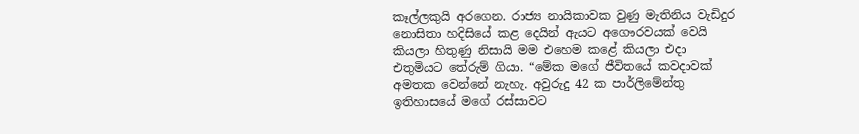කෑල්ලකුයි අරගෙන. රාජ්‍ය නායිකාවක වුණු මැතිනිය වැඩිදුර නොසිතා හදිසියේ කළ දෙයින් ඇයට අගෞරවයක් වෙයි කියලා හිතුණු නිසායි මම එහෙම කළේ කියලා එදා එතුමියට තේරුම් ගියා. “මේක මගේ ජීවිතයේ කවදාවක් අමතක වෙන්නේ නැහැ. අවුරුදු 42 ක පාර්ලිමේන්තු ඉතිහාසයේ මගේ රස්සාවට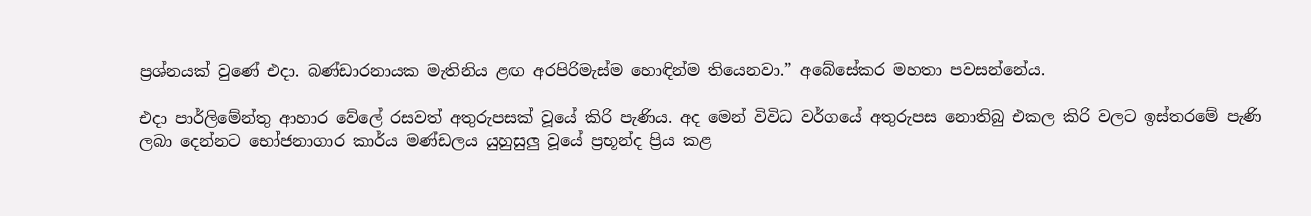ප්‍රශ්නයක් වුණේ එදා. බණ්ඩාරනායක මැතිනිය ළඟ අරපිරිමැස්ම හොඳින්ම තියෙනවා.” අබේසේකර මහතා පවසන්නේය.

එදා පාර්ලිමේන්තු ආහාර වේලේ රසවත් අතුරුපසක් වූයේ කිරි පැණිය. අද මෙන් විවිධ වර්ගයේ අතුරුපස නොතිබු එකල කිරි වලට ඉස්තරමේ පැණි ලබා දෙන්නට භෝජනාගාර කාර්ය මණ්ඩලය යුහුසුලු වූයේ ප්‍රභූන්ද ප්‍රිය කළ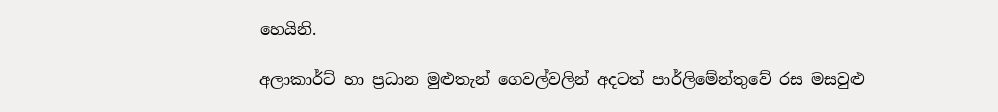හෙයිනි.

අලාකාර්ට් හා ප්‍රධාන මුළුතැන් ගෙවල්වලින් අදටත් පාර්ලිමේන්තුවේ රස මසවුළු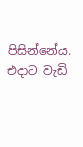පිසින්නේය. එදාට වැඩි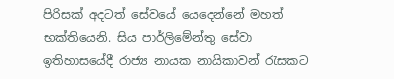පිරිසක් අදටත් සේවයේ යෙදෙන්නේ මහත් භක්තියෙනි. සිය පාර්ලිමේන්තු සේවා ඉතිහාසයේදී රාජ්‍ය නායක නායිකාවන් රැසකට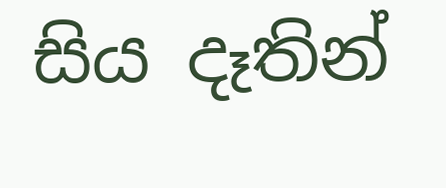සිය දෑතින්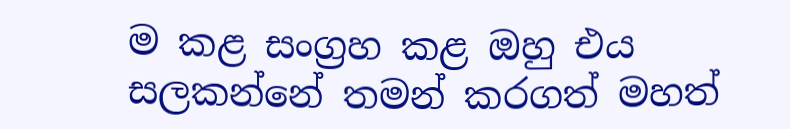ම කළ සංග්‍රහ කළ ඔහු එය සලකන්නේ තමන් කරගත් මහත්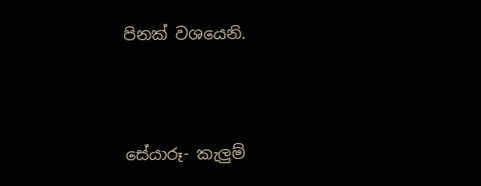පිනක් වශයෙනි.



සේයාරූ- කැලුම්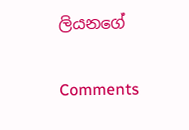ලියනගේ

Comments